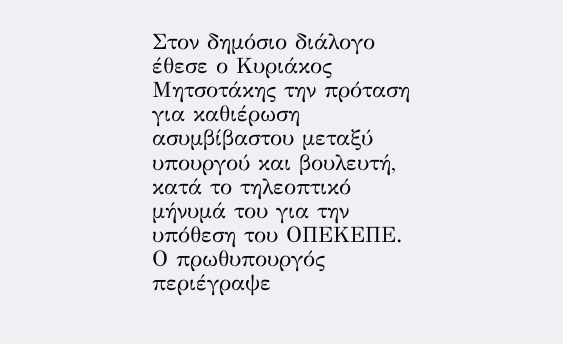Στον δημόσιο διάλογο έθεσε ο Κυριάκος Μητσοτάκης την πρόταση για καθιέρωση ασυμβίβαστου μεταξύ υπουργού και βουλευτή, κατά το τηλεοπτικό μήνυμά του για την υπόθεση του ΟΠΕΚΕΠΕ.
Ο πρωθυπουργός περιέγραψε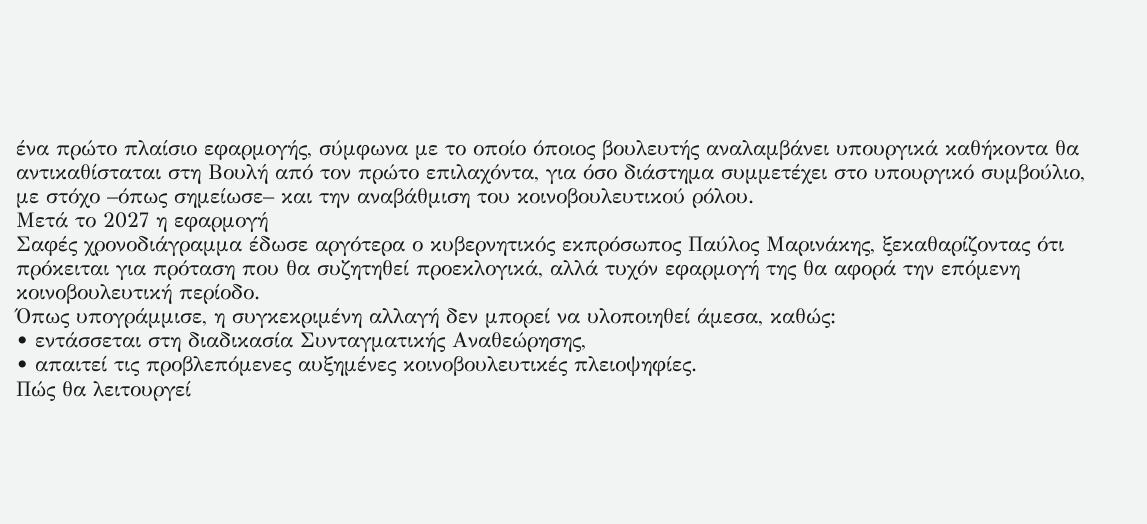ένα πρώτο πλαίσιο εφαρμογής, σύμφωνα με το οποίο όποιος βουλευτής αναλαμβάνει υπουργικά καθήκοντα θα αντικαθίσταται στη Βουλή από τον πρώτο επιλαχόντα, για όσο διάστημα συμμετέχει στο υπουργικό συμβούλιο, με στόχο –όπως σημείωσε– και την αναβάθμιση του κοινοβουλευτικού ρόλου.
Μετά το 2027 η εφαρμογή
Σαφές χρονοδιάγραμμα έδωσε αργότερα ο κυβερνητικός εκπρόσωπος Παύλος Μαρινάκης, ξεκαθαρίζοντας ότι πρόκειται για πρόταση που θα συζητηθεί προεκλογικά, αλλά τυχόν εφαρμογή της θα αφορά την επόμενη κοινοβουλευτική περίοδο.
Όπως υπογράμμισε, η συγκεκριμένη αλλαγή δεν μπορεί να υλοποιηθεί άμεσα, καθώς:
• εντάσσεται στη διαδικασία Συνταγματικής Αναθεώρησης,
• απαιτεί τις προβλεπόμενες αυξημένες κοινοβουλευτικές πλειοψηφίες.
Πώς θα λειτουργεί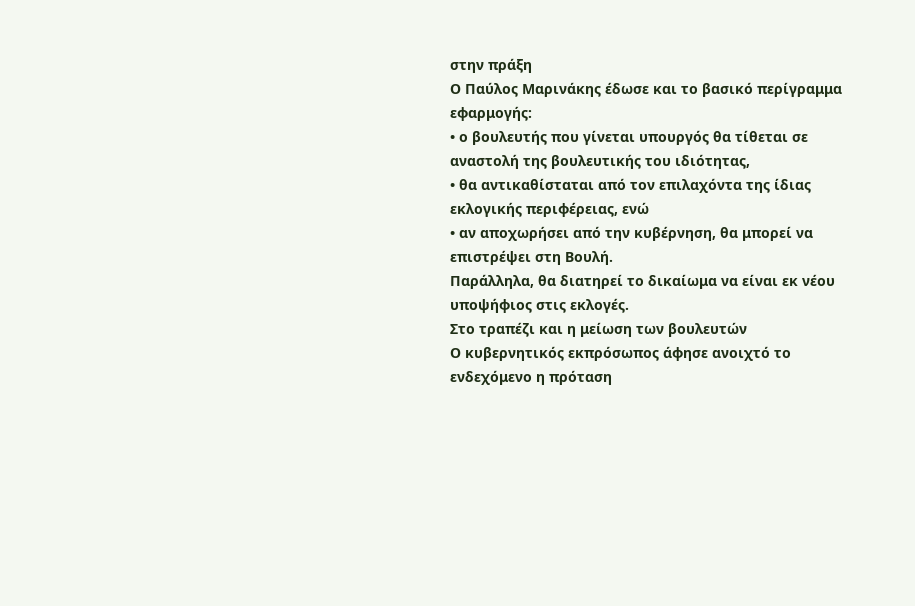στην πράξη
Ο Παύλος Μαρινάκης έδωσε και το βασικό περίγραμμα εφαρμογής:
• ο βουλευτής που γίνεται υπουργός θα τίθεται σε αναστολή της βουλευτικής του ιδιότητας,
• θα αντικαθίσταται από τον επιλαχόντα της ίδιας εκλογικής περιφέρειας, ενώ
• αν αποχωρήσει από την κυβέρνηση, θα μπορεί να επιστρέψει στη Βουλή.
Παράλληλα, θα διατηρεί το δικαίωμα να είναι εκ νέου υποψήφιος στις εκλογές.
Στο τραπέζι και η μείωση των βουλευτών
Ο κυβερνητικός εκπρόσωπος άφησε ανοιχτό το ενδεχόμενο η πρόταση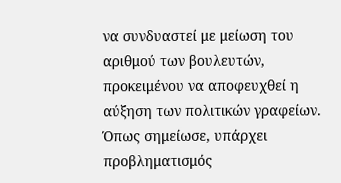να συνδυαστεί με μείωση του αριθμού των βουλευτών, προκειμένου να αποφευχθεί η αύξηση των πολιτικών γραφείων.
Όπως σημείωσε, υπάρχει προβληματισμός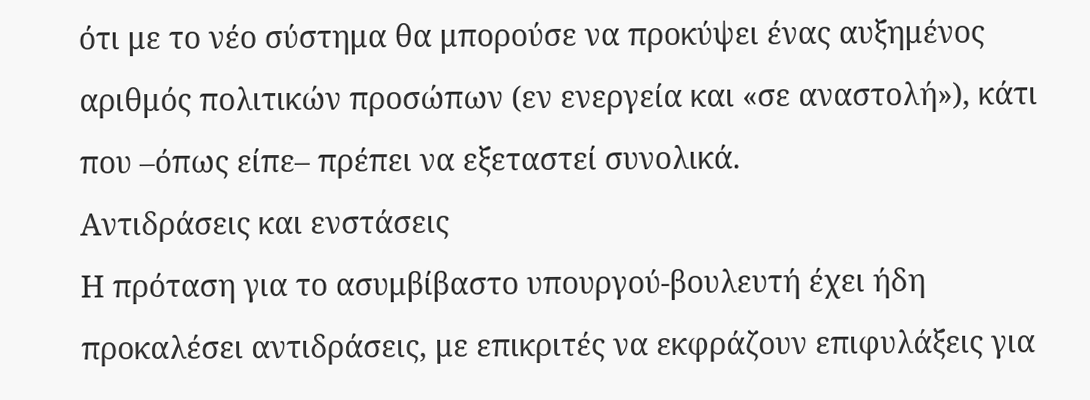ότι με το νέο σύστημα θα μπορούσε να προκύψει ένας αυξημένος αριθμός πολιτικών προσώπων (εν ενεργεία και «σε αναστολή»), κάτι που –όπως είπε– πρέπει να εξεταστεί συνολικά.
Αντιδράσεις και ενστάσεις
Η πρόταση για το ασυμβίβαστο υπουργού-βουλευτή έχει ήδη προκαλέσει αντιδράσεις, με επικριτές να εκφράζουν επιφυλάξεις για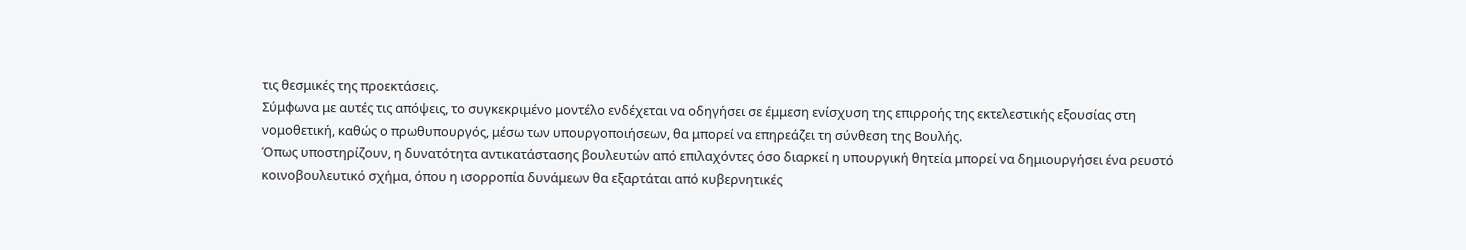τις θεσμικές της προεκτάσεις.
Σύμφωνα με αυτές τις απόψεις, το συγκεκριμένο μοντέλο ενδέχεται να οδηγήσει σε έμμεση ενίσχυση της επιρροής της εκτελεστικής εξουσίας στη νομοθετική, καθώς ο πρωθυπουργός, μέσω των υπουργοποιήσεων, θα μπορεί να επηρεάζει τη σύνθεση της Βουλής.
Όπως υποστηρίζουν, η δυνατότητα αντικατάστασης βουλευτών από επιλαχόντες όσο διαρκεί η υπουργική θητεία μπορεί να δημιουργήσει ένα ρευστό κοινοβουλευτικό σχήμα, όπου η ισορροπία δυνάμεων θα εξαρτάται από κυβερνητικές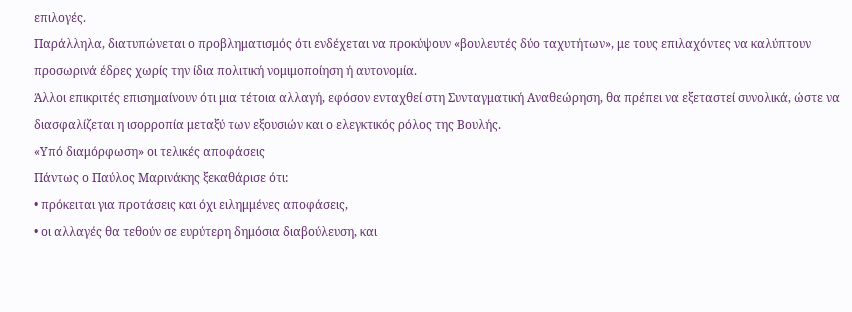επιλογές.
Παράλληλα, διατυπώνεται ο προβληματισμός ότι ενδέχεται να προκύψουν «βουλευτές δύο ταχυτήτων», με τους επιλαχόντες να καλύπτουν προσωρινά έδρες χωρίς την ίδια πολιτική νομιμοποίηση ή αυτονομία.
Άλλοι επικριτές επισημαίνουν ότι μια τέτοια αλλαγή, εφόσον ενταχθεί στη Συνταγματική Αναθεώρηση, θα πρέπει να εξεταστεί συνολικά, ώστε να διασφαλίζεται η ισορροπία μεταξύ των εξουσιών και ο ελεγκτικός ρόλος της Βουλής.
«Υπό διαμόρφωση» οι τελικές αποφάσεις
Πάντως ο Παύλος Μαρινάκης ξεκαθάρισε ότι:
• πρόκειται για προτάσεις και όχι ειλημμένες αποφάσεις,
• οι αλλαγές θα τεθούν σε ευρύτερη δημόσια διαβούλευση, και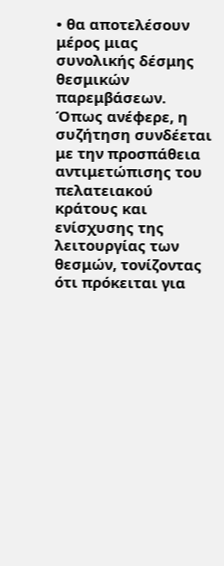• θα αποτελέσουν μέρος μιας συνολικής δέσμης θεσμικών παρεμβάσεων.
Όπως ανέφερε, η συζήτηση συνδέεται με την προσπάθεια αντιμετώπισης του πελατειακού κράτους και ενίσχυσης της λειτουργίας των θεσμών, τονίζοντας ότι πρόκειται για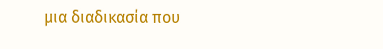μια διαδικασία που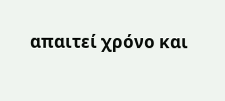απαιτεί χρόνο και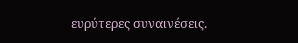ευρύτερες συναινέσεις.